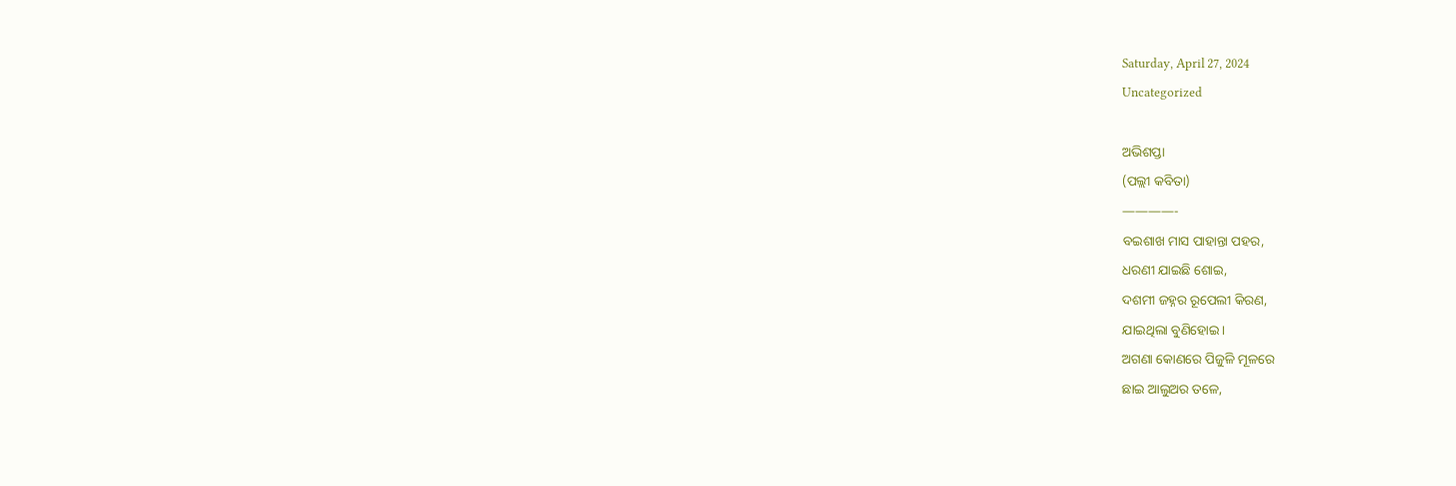Saturday, April 27, 2024
Uncategorized

ଅଭିଶପ୍ତା
(ପଲ୍ଲୀ କବିତା)
————-
ବଇଶାଖ ମାସ ପାହାନ୍ତା ପହର,
ଧରଣୀ ଯାଇଛି ଶୋଇ,
ଦଶମୀ ଜହ୍ନର ରୂପେଲୀ କିରଣ,
ଯାଇଥିଲା ବୁଣିହୋଇ।
ଅଗଣା କୋଣରେ ପିଜୁଳି ମୂଳରେ
ଛାଇ ଆଲୁଅର ତଳେ,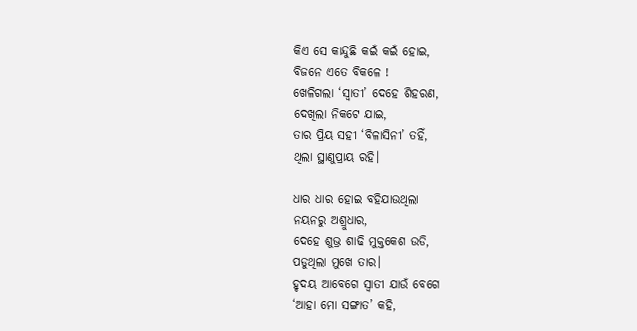କିଏ ସେ କାନ୍ଦୁଛି କଇଁ କଇଁ ହୋଇ,
ବିଜନେ ଏତେ ବିକଳେ !
ଖେଳିଗଲା ‘ସ୍ୱାତୀ’ ଦେହେ ଶିହରଣ,
ଦେଖିଲା ନିକଟେ ଯାଇ,
ତାର ପ୍ରିୟ ସହୀ ‘ବିଳାସିନୀ’ ତହିଁ,
ଥିଲା ସ୍ଥାଣୁପ୍ରାୟ ରହି।

ଧାର ଧାର ହୋଇ ବହିଯାଉଥିଲା
ନୟନରୁ ଅଶ୍ରୁଧାର,
ଦେହେ ଶୁଭ୍ର ଶାଢି ମୁକ୍ତକେଶ ଉଡି,
ପଡୁଥିଲା ମୁଖେ ତାର।
ହୃଦୟ ଆବେଗେ ସ୍ୱାତୀ ଯାଉଁ ବେଗେ
‘ଆହା ମୋ ସଙ୍ଗାତ’ କହି,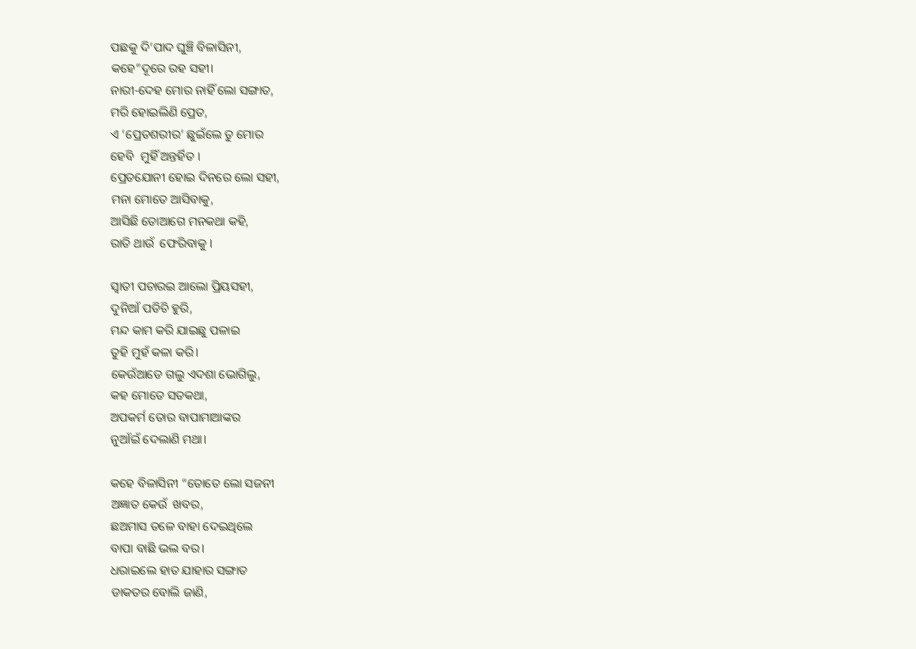ପଛକୁ ଦି’ପାଦ ଘୁଞ୍ଚି ବିଳାସିନୀ,
କହେ”ଦୂରେ ରହ ସହୀ।
ନାରୀ-ଦେହ ମୋର ନାହିଁ ଲୋ ସଙ୍ଗାତ,
ମରି ହୋଇଲିଣି ପ୍ରେତ,
ଏ ‘ପ୍ରେତଶରୀର’ ଛୁଇଁଲେ ତୁ ମୋର
ହେବି  ମୁହିଁ ଅନ୍ତର୍ହିତ ।
ପ୍ରେତଯୋନୀ ହୋଇ ଦିନରେ ଲୋ ସହୀ,
ମନା ମୋତେ ଆସିବାକୁ,
ଆସିଛି ତୋଆଗେ ମନକଥା କହି,
ରାତି ଥାଉଁ  ଫେରିବାକୁ ।

ସ୍ୱାତୀ ପଚାରଇ ଆଲୋ ପ୍ରିୟସହୀ,
ଦୁନିଆଁ ପଡିଚି ହୁରି,
ମନ୍ଦ କାମ କରି ଯାଇଛୁ ପଳାଇ
ତୁହି ମୁହଁ କଳା କରି।
କେଉଁଆଡେ ଗଲୁ ଏଦଶା ଭୋଗିଲୁ,
କହ ମୋତେ ସତକଥା,
ଅପକର୍ମ ତୋର ବାପାମାଆଙ୍କର
ନୁଆଁଇଁ ଦେଲାଣି ମଥା।

କହେ ବିଳାସିନୀ “ତୋତେ ଲୋ ସଜନୀ
ଅଜ୍ଞାତ କେଉଁ  ଖବର,
ଛଅମାସ ତଳେ ବାହା ଦେଇଥିଲେ
ବାପା ବାଛି ଭଲ ବର।
ଧରାଇଲେ ହାତ ଯାହାର ସଙ୍ଗାତ
ଡାକତର ବୋଲି ଜାଣି,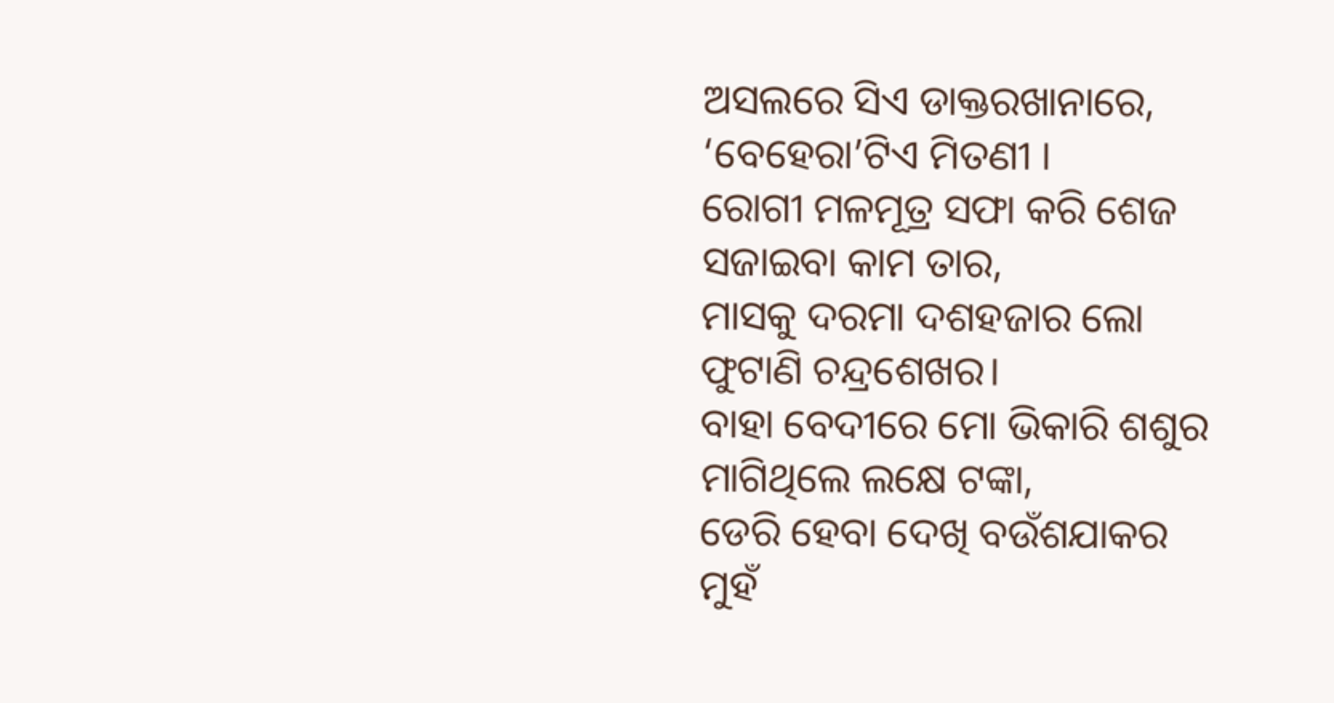ଅସଲରେ ସିଏ ଡାକ୍ତରଖାନାରେ,
‘ବେହେରା’ଟିଏ ମିତଣୀ ।
ରୋଗୀ ମଳମୂତ୍ର ସଫା କରି ଶେଜ
ସଜାଇବା କାମ ତାର,
ମାସକୁ ଦରମା ଦଶହଜାର ଲୋ
ଫୁଟାଣି ଚନ୍ଦ୍ରଶେଖର।
ବାହା ବେଦୀରେ ମୋ ଭିକାରି ଶଶୁର
ମାଗିଥିଲେ ଲକ୍ଷେ ଟଙ୍କା,
ଡେରି ହେବା ଦେଖି ବଉଁଶଯାକର
ମୁହଁ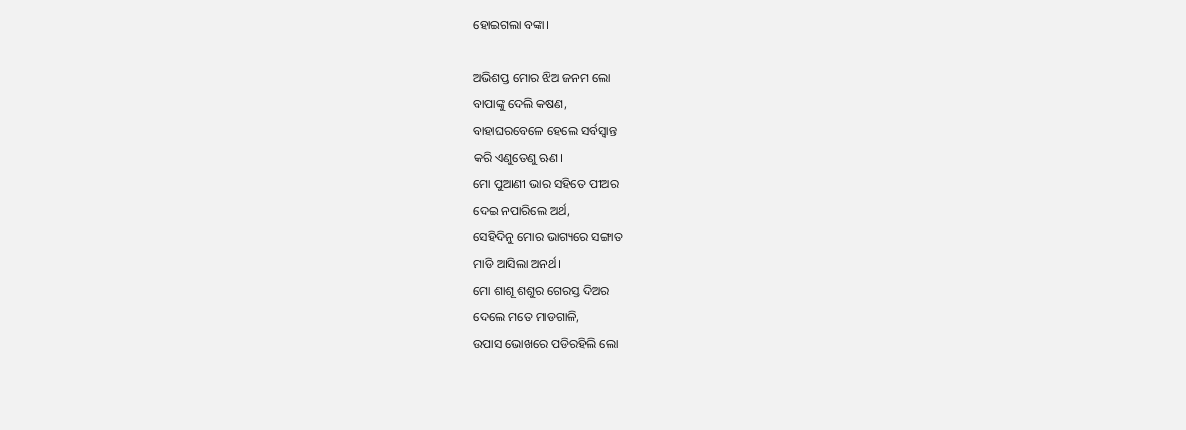ହୋଇଗଲା ବଙ୍କା।

ଅଭିଶପ୍ତ ମୋର ଝିଅ ଜନମ ଲୋ
ବାପାଙ୍କୁ ଦେଲି କଷଣ,
ବାହାଘରବେଳେ ହେଲେ ସର୍ବସ୍ୱାନ୍ତ
କରି ଏଣୁତେଣୁ ଋଣ।
ମୋ ପୁଆଣୀ ଭାର ସହିତେ ପୀଅର
ଦେଇ ନପାରିଲେ ଅର୍ଥ,
ସେହିଦିନୁ ମୋର ଭାଗ୍ୟରେ ସଙ୍ଗାତ
ମାଡି ଆସିଲା ଅନର୍ଥ।
ମୋ ଶାଶୂ ଶଶୁର ଗେରସ୍ତ ଦିଅର
ଦେଲେ ମତେ ମାଡଗାଳି,
ଉପାସ ଭୋଖରେ ପଡିରହିଲି ଲୋ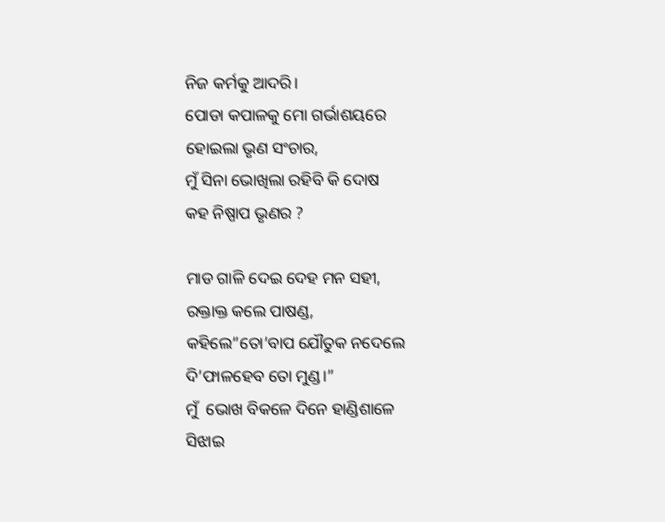ନିଜ କର୍ମକୁ ଆଦରି।
ପୋଡା କପାଳକୁ ମୋ ଗର୍ଭାଶୟରେ
ହୋଇଲା ଭୃଣ ସଂଚାର,
ମୁଁ ସିନା ଭୋଖିଲା ରହିବି କି ଦୋଷ
କହ ନିଷ୍ପାପ ଭୃଣର ?

ମାଡ ଗାଳି ଦେଇ ଦେହ ମନ ସହୀ,
ରକ୍ତାକ୍ତ କଲେ ପାଷଣ୍ଡ,
କହିଲେ”ତୋ’ବାପ ଯୌତୁକ ନଦେଲେ
ଦି’ଫାଳହେବ ତୋ ମୁଣ୍ଡ।”
ମୁଁ  ଭୋଖ ବିକଳେ ଦିନେ ହାଣ୍ଡିଶାଳେ
ସିଝାଇ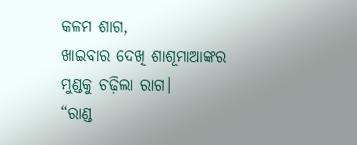କଳମ ଶାଗ,
ଖାଇବାର ଦେଖି ଶାଶୂମାଆଙ୍କର
ମୁଣ୍ଡକୁ ଚଢ଼ିଲା ରାଗ।
“ରାଣ୍ଡ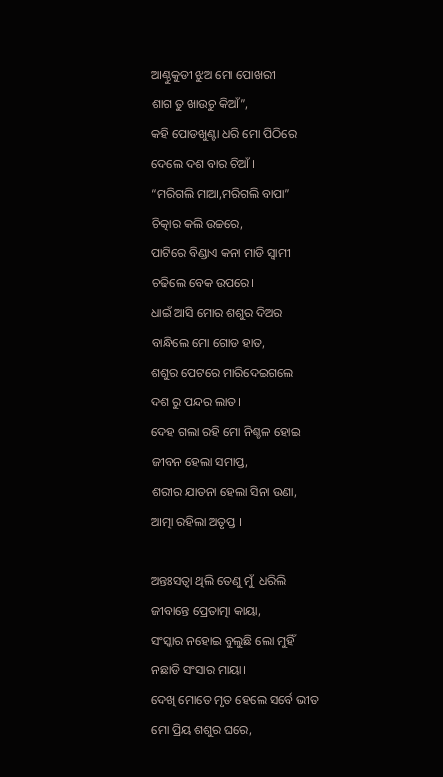ଆଣ୍ଠୁକୁଡୀ ଝୁଅ ମୋ ପୋଖରୀ
ଶାଗ ତୁ ଖାଉଚୁ କିଆଁ”,
କହି ପୋଡଖୁଣ୍ଟା ଧରି ମୋ ପିଠିରେ
ଦେଲେ ଦଶ ବାର ଚିଆଁ ।
“ମରିଗଲି ମାଆ,ମରିଗଲି ବାପା”
ଚିତ୍କାର କଲି ଉଚ୍ଚରେ,
ପାଟିରେ ବିଣ୍ଡାଏ କନା ମାଡି ସ୍ୱାମୀ
ଚଢିଲେ ବେକ ଉପରେ।
ଧାଇଁ ଆସି ମୋର ଶଶୁର ଦିଅର
ବାନ୍ଧିଲେ ମୋ ଗୋଡ ହାତ,
ଶଶୁର ପେଟରେ ମାରିଦେଇଗଲେ
ଦଶ ରୁ ପନ୍ଦର ଲାତ।
ଦେହ ଗଲା ରହି ମୋ ନିଶ୍ଚଳ ହୋଇ
ଜୀବନ ହେଲା ସମାପ୍ତ,
ଶରୀର ଯାତନା ହେଲା ସିନା ଉଣା,
ଆତ୍ମା ରହିଲା ଅତୃପ୍ତ ।

ଅନ୍ତଃସତ୍ୱା ଥିଲି ତେଣୁ ମୁଁ  ଧରିଲି
ଜୀବାନ୍ତେ ପ୍ରେତାତ୍ମା କାୟା,
ସଂସ୍କାର ନହୋଇ ବୁଲୁଛି ଲୋ ମୁହିଁ
ନଛାଡି ସଂସାର ମାୟା।
ଦେଖି ମୋତେ ମୃତ ହେଲେ ସର୍ବେ ଭୀତ
ମୋ ପ୍ରିୟ ଶଶୁର ଘରେ,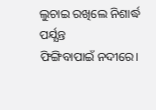ଲୁଚାଇ ରଖିଲେ ନିଶାର୍ଦ୍ଧ ପର୍ଯ୍ଯନ୍ତ
ଫିଙ୍ଗିବାପାଇଁ ନଦୀରେ।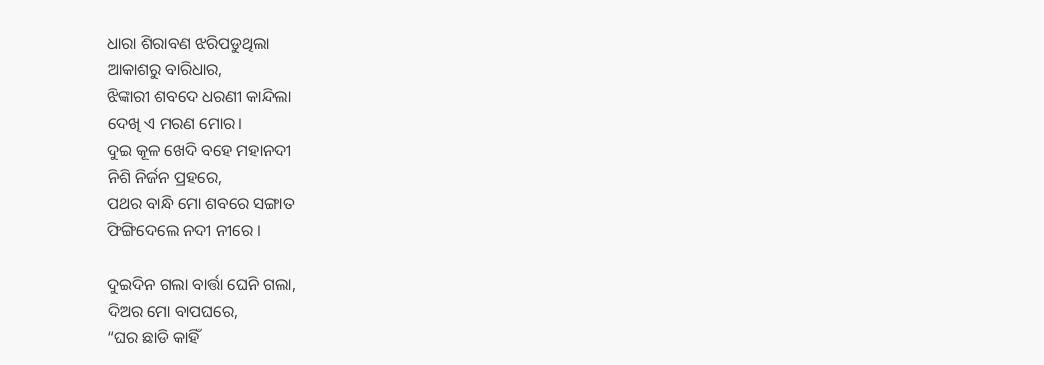ଧାରା ଶିରାବଣ ଝରିପଡୁଥିଲା
ଆକାଶରୁ ବାରିଧାର,
ଝିଙ୍କାରୀ ଶବଦେ ଧରଣୀ କାନ୍ଦିଲା
ଦେଖି ଏ ମରଣ ମୋର।
ଦୁଇ କୂଳ ଖେଦି ବହେ ମହାନଦୀ
ନିଶି ନିର୍ଜନ ପ୍ରହରେ,
ପଥର ବାନ୍ଧି ମୋ ଶବରେ ସଙ୍ଗାତ
ଫିଙ୍ଗିଦେଲେ ନଦୀ ନୀରେ ।

ଦୁଇଦିନ ଗଲା ବାର୍ତ୍ତା ଘେନି ଗଲା,
ଦିଅର ମୋ ବାପଘରେ,
“ଘର ଛାଡି କାହିଁ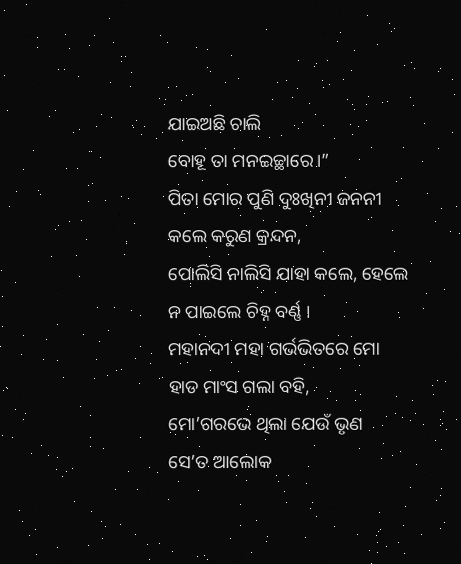ଯାଇଅଛି ଚାଲି
ବୋହୂ ତା ମନଇଚ୍ଛାରେ।”
ପିତା ମୋର ପୁଣି ଦୁଃଖିନୀ ଜନନୀ
କଲେ କରୁଣ କ୍ରନ୍ଦନ,
ପୋଲିସି ନାଲିସି ଯାହା କଲେ, ହେଲେ
ନ ପାଇଲେ ଚିହ୍ନ ବର୍ଣ୍ଣ ।
ମହାନଦୀ ମହା ଗର୍ଭଭିତରେ ମୋ
ହାଡ ମାଂସ ଗଲା ବହି,
ମୋ’ଗରଭେ ଥିଲା ଯେଉଁ ଭୃଣ
ସେ’ତ ଆଲୋକ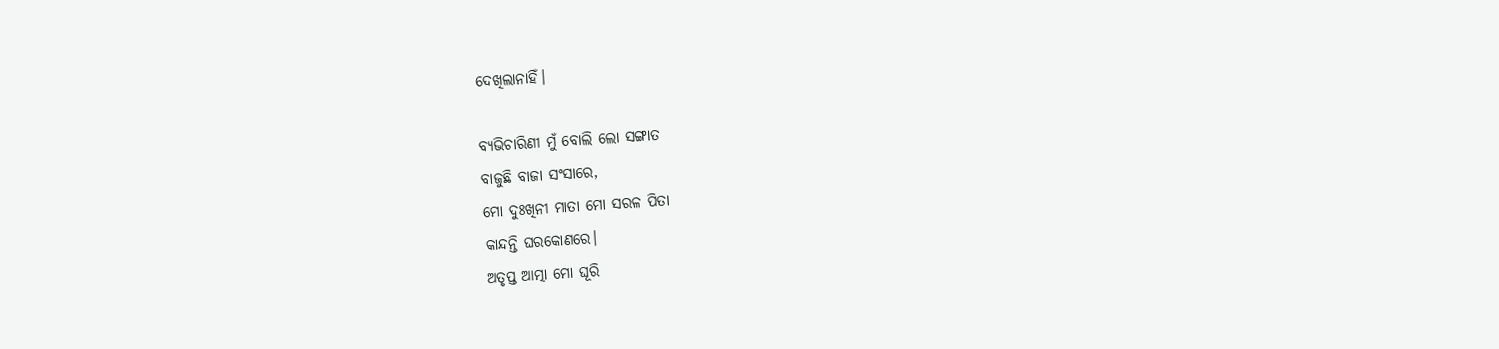ଦେଖିଲାନାହିଁ।

ବ୍ୟଭିଚାରିଣୀ ମୁଁ ବୋଲି ଲୋ ସଙ୍ଗାତ
ବାଜୁଛି ବାଜା ସଂସାରେ,
ମୋ ଦୁଃଖିନୀ ମାତା ମୋ ସରଳ ପିତା
କାନ୍ଦନ୍ତି ଘରକୋଣରେ।
ଅତୃପ୍ତ ଆତ୍ମା ମୋ ଘୂରି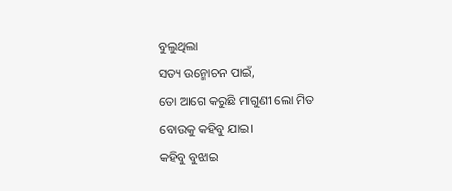ବୁଲୁଥିଲା
ସତ୍ୟ ଉନ୍ମୋଚନ ପାଇଁ,
ତୋ ଆଗେ କରୁଛି ମାଗୁଣୀ ଲୋ ମିତ
ବୋଉକୁ କହିବୁ ଯାଇ।
କହିବୁ ବୁଝାଇ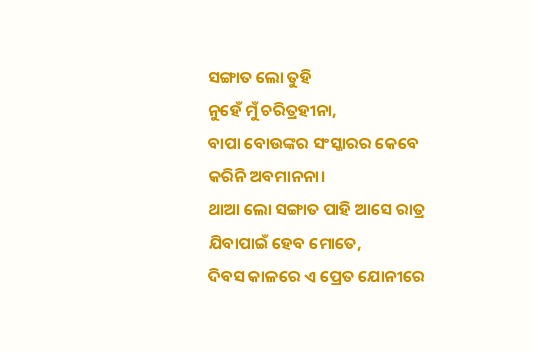ସଙ୍ଗାତ ଲୋ ତୁହି
ନୁହେଁ ମୁଁ ଚରିତ୍ରହୀନା,
ବାପା ବୋଉଙ୍କର ସଂସ୍କାରର କେବେ
କରିନି ଅବମାନନା।
ଥାଆ ଲୋ ସଙ୍ଗାତ ପାହି ଆସେ ରାତ୍ର
ଯିବାପାଇଁ ହେବ ମୋତେ,
ଦିବସ କାଳରେ ଏ ପ୍ରେତ ଯୋନୀରେ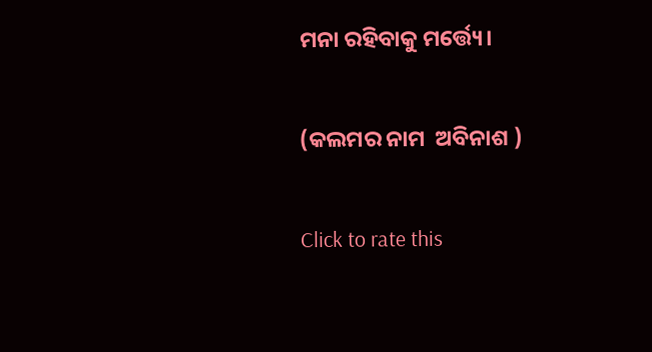ମନା ରହିବାକୁ ମର୍ତ୍ତ୍ୟେ।

(କଲମର ନାମ  ଅବିନାଶ )

Click to rate this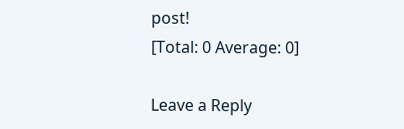post!
[Total: 0 Average: 0]

Leave a Reply